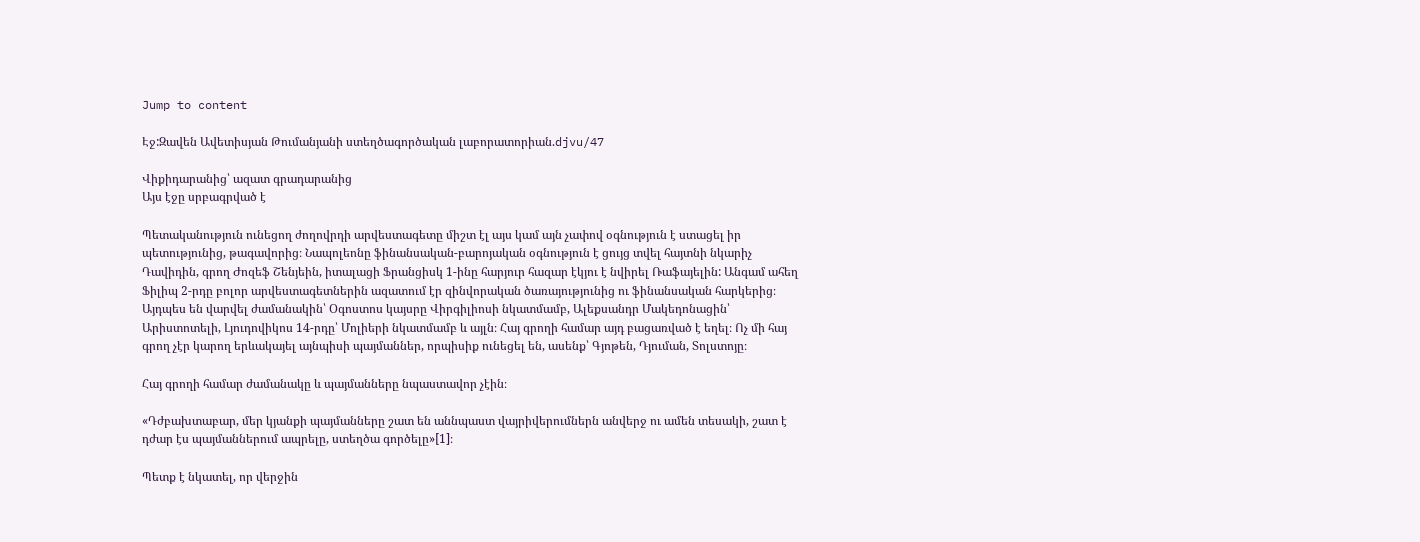Jump to content

Էջ:Զավեն Ավետիսյան Թումանյանի ստեղծագործական լաբորատորիան.djvu/47

Վիքիդարանից՝ ազատ գրադարանից
Այս էջը սրբագրված է

Պետականություն ունեցող ժողովրդի արվեստագետը միշտ էլ այս կամ այն չափով օգնություն է ստացել իր պետությունից, թագավորից։ Նապոլեոնը ֆինանսական-բարոյական օգնություն է ցույց տվել հայտնի նկարիչ Դավիդին, գրող Ժոզեֆ Շենյեին, իտալացի Ֆրանցիսկ 1-ինը հարյուր հազար էկյու է նվիրել Ռաֆայելին: Անգամ ահեղ Ֆիլիպ 2-րդը բոլոր արվեստագետներին ազատում էր զինվորական ծառայությունից ու ֆինանսական հարկերից։ Այդպես են վարվել ժամանակին՝ Օգոստոս կայսրը Վիրգիլիոսի նկատմամբ, Ալեքսանդր Մակեդոնացին՝ Արիստոտելի, Լյուդովիկոս 14-րդը՝ Մոլիերի նկատմամբ և այլն։ Հայ գրողի համար այդ բացառված է եղել։ Ոչ մի հայ գրող չէր կարող երևակայել այնպիսի պայմաններ, որպիսիք ունեցել են, ասենք՝ Գյոթեն, Դյուման, Տոլստոյը։

Հայ գրողի համար ժամանակը և պայմանները նպաստավոր չէին։

«Դժբախտաբար, մեր կյանքի պայմանները շատ են աննպաստ վայրիվերումներն անվերջ ու ամեն տեսակի, շատ է դժար էս պայմաններում ապրելը, ստեղծա գործելը»[1]։

Պետք է նկատել, որ վերջին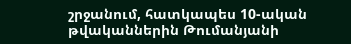շրջանում, հատկապես 10-ական թվականներին Թումանյանի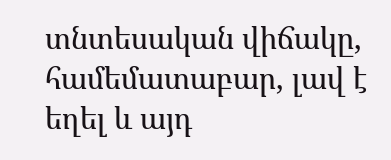տնտեսական վիճակը, համեմատաբար, լավ է եղել և այդ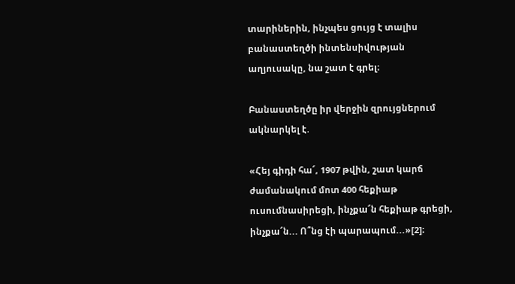տարիներին, ինչպես ցույց է տալիս բանաստեղծի ինտենսիվության աղյուսակը, նա շատ է գրել։

Բանաստեղծը իր վերջին զրույցներում ակնարկել է.

«Հեյ գիդի հա՜, 1907 թվին, շատ կարճ ժամանակում մոտ 400 հեքիաթ ուսումնասիրեցի, ինչքա՜ն հեքիաթ գրեցի, ինչքա՜ն... Ո՞նց էի պարապում...»[2]։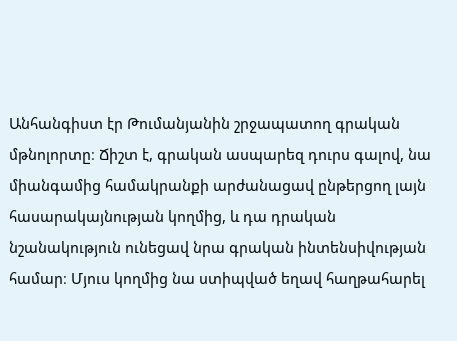Անհանգիստ էր Թումանյանին շրջապատող գրական մթնոլորտը։ Ճիշտ է, գրական ասպարեզ դուրս գալով, նա միանգամից համակրանքի արժանացավ ընթերցող լայն հասարակայնության կողմից, և դա դրական նշանակություն ունեցավ նրա գրական ինտենսիվության համար։ Մյուս կողմից նա ստիպված եղավ հաղթահարել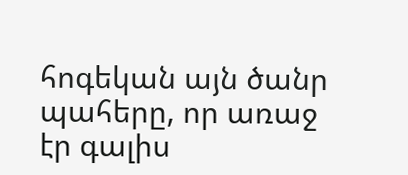հոգեկան այն ծանր պահերը, որ առաջ էր գալիս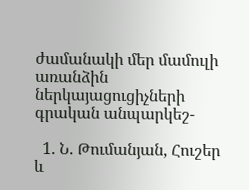ժամանակի մեր մամուլի առանձին ներկայացուցիչների գրական անպարկեշ-

  1. Ն. Թումանյան, Հուշեր և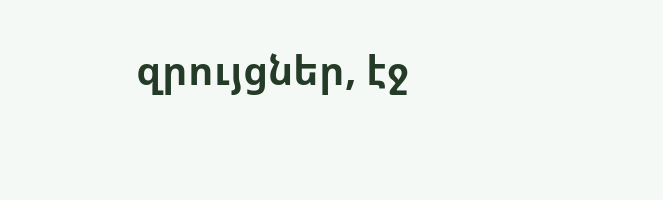զրույցներ, էջ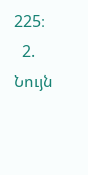225։
  2. Նույն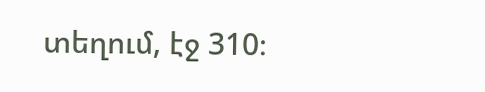տեղում, էջ 310։